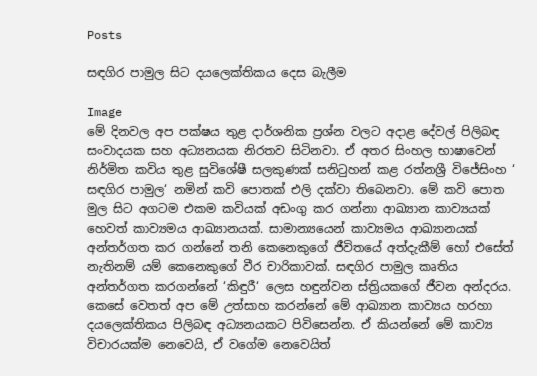Posts

සඳගිර පාමුල සිට දයලෙක්තිකය දෙස බැලීම

Image
මේ දිනවල අප පක්ෂය තුළ දාර්ශනික ප්‍රශ්න වලට අදාළ දේවල් පිලිබඳ සංවාදයක සහ අධ්‍යනයක නිරතව සිටිනවා. ඒ අතර සිංහල භාෂාවෙන් නිර්මිත කවිය තුළ සුවිශේෂී සලකුණක් සනිටුහන් කළ රත්නශ්‍රී විජේසිංහ ‘ සඳගිර පාමුල‘ නමින් කවි පොතක් එලි දක්වා තිබෙනවා. මේ කවි පොත මුල සිට අගටම එකම කවියක් අඩංගු කර ගන්නා ආඛ්‍යාන කාව්‍යයක් හෙවත් කාව්‍යමය ආඛ්‍යානයක්. සාමාන්‍යයෙන් කාව්‍යමය ආඛ්‍යානයක් අන්තර්ගත කර ගන්නේ තනි කෙනෙකුගේ ජීවිතයේ අත්දැකීම් හෝ එසේත් නැතිනම් යම් කෙනෙකුගේ වීර චාරිකාවක්. සඳගිර පාමුල කෘතිය අන්තර්ගත කරගන්නේ ‘කිඳුරී‘ ලෙස හඳුන්වන ස්ත්‍රියකගේ ජීවන අන්දරය. කෙසේ වෙතත් අප මේ උත්සාහ කරන්නේ මේ ආඛ්‍යාන කාව්‍යය හරහා දයලෙක්තිකය පිලිබඳ අධ්‍යනයකට පිවිසෙන්න. ඒ කියන්නේ මේ කාව්‍ය විචාරයක්ම නෙවෙයි, ඒ වගේම නෙවෙයිත්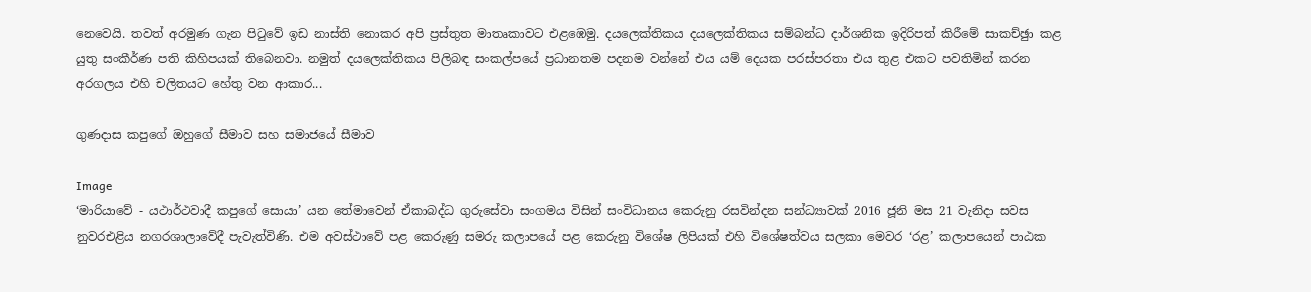නෙවෙයි. තවත් අරමුණ ගැන පිටුවේ ඉඩ නාස්ති නොකර අපි ප්‍රස්තුත මාතෘකාවට එළඹෙමු. දයලෙක්තිකය දයලෙක්තිකය සම්බන්ධ දාර්ශනික ඉදිරිපත් කිරීමේ සාකච්ඡුා කළ යුතු සංකීර්ණ පති කිහිපයක් තිබෙනවා. නමුත් දයලෙක්තිකය පිලිබඳ සංකල්පයේ ප්‍රධානතම පදනම වන්නේ එය යම් දෙයක පරස්පරතා එය තුළ එකට පවතිමින් කරන අරගලය එහි චලිතයට හේතු වන ආකාර...

ගුණදාස කපුගේ ඔහුගේ සීමාව සහ සමාජයේ සීමාව

Image
‘මාරියාවේ - යථාර්ථවාදී කපුගේ සොයා’ යන තේමාවෙන් ඒකාබද්ධ ගුරුසේවා සංගමය විසින් සංවිධානය කෙරුනු රසවින්දන සන්ධ්‍යාවක් 2016 ජූනි මස 21 වැනිදා සවස නුවරඑළිය නගරශාලාවේදී පැවැත්විණි. එම අවස්ථාවේ පළ කෙරුණු සමරු කලාපයේ පළ කෙරුනු විශේෂ ලිපියක් එහි විශේෂත්වය සලකා මෙවර ‘රළ’ කලාපයෙන් පාඨක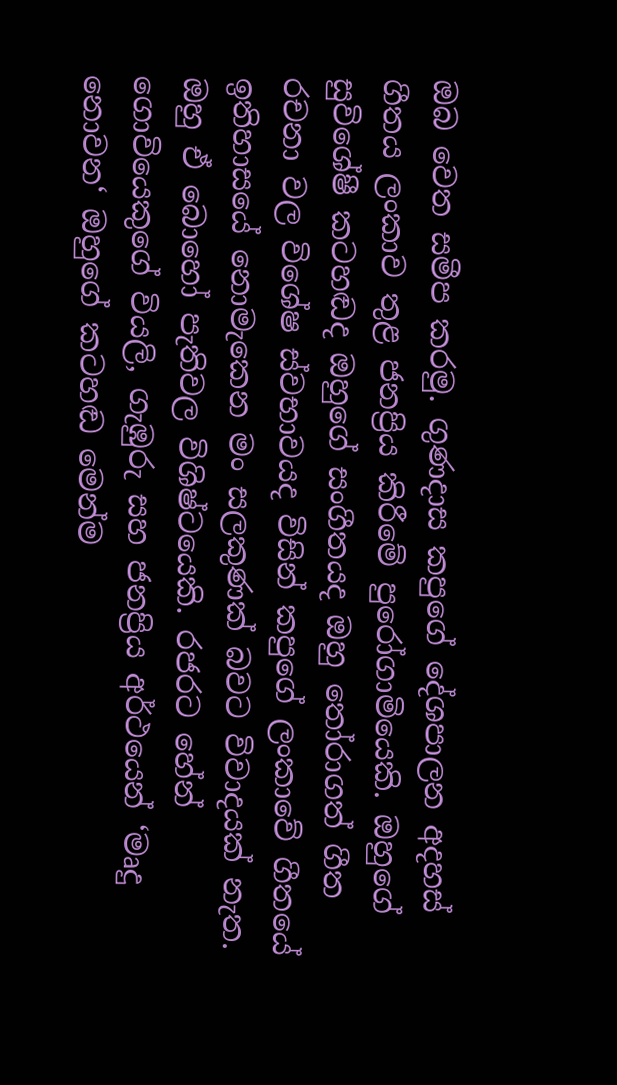ඔබ වෙත සමීප කරමු. ගුණදාස කපුගේ දේශපාලන අදහස් ගීතය ලංකාව තුළ ජනප්‍රිය කිරීමේ පුරෝගාමියෙකි. ඔහුගේ සුවිශේෂී කටහඬද ඔහුගේ සංගීතයද ඔහු තෝරාගත් ගීත රචනා වල විශේෂ ස්වභාවයද විසින් කපුගේ ලංකාවේ ගීතයේ ඉතිහාසයේ නොමැකෙන මං සලකුණක් බවට විවාදයක් නැත. ඔහු ඒ බොහෝ පැතිවල විශිෂ්ටයෙකි. රජරට හේන් ගොවියෙකුගේ වියලි, ගැඹුරු සහ ජනප්‍රිය අර්ථයෙන් ‘මෘදු නොවන‘ ඔහුගේ කටහඬ මෙන්ම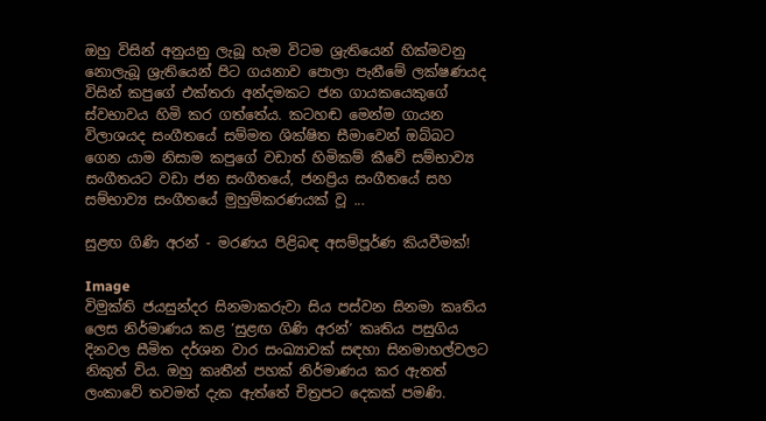ඔහු විසින් අනුයනු ලැබූ හැම විටම ශ්‍රැතියෙන් හික්මවනු නොලැබූ ශ්‍රැතියෙන් පිට ගයනාව පොලා පැනීමේ ලක්ෂණයද විසින් කපුගේ එක්තරා අන්දමකට ජන ගායකයෙකුගේ ස්වභාවය හිමි කර ගත්තේය. කටහඬ මෙන්ම ගායන විලාශයද සංගීතයේ සම්මත ශික්ෂිත සීමාවෙන් ඔබ්බට ගෙන යාම නිසාම කපුගේ වඩාත් හිමිකම් කීවේ සම්භාව්‍ය සංගීතයට වඩා ජන සංගීතයේ, ජනප්‍රිය සංගීතයේ සහ සම්භාව්‍ය සංගීතයේ මුහුම්කරණයක් වූ ...

සුළඟ ගිණි අරන් - මරණය පිළිබඳ අසම්පූර්ණ කියවීමක්!

Image
විමුක්ති ජයසුන්දර සිනමාකරුවා සිය පස්වන සිනමා කෘතිය ලෙස නිර්මාණය කළ ‘සුළඟ ගිණි අරන්‘ කෘතිය පසුගිය දිනවල සීමිත දර්ශන වාර සංඛ්‍යාවක් සඳහා සිනමාහල්වලට නිකුත් විය. ඔහු කෘතීන් පහක් නිර්මාණය කර ඇතත් ලංකාවේ තවමත් දැක ඇත්තේ චිත්‍රපට දෙකක් පමණි.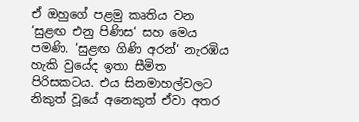ඒ ඔහුගේ පළමු කෘතිය වන ‘සුළඟ එනු පිණිස‘ සහ මෙය පමණි. ‘සුළඟ ගිණි අරන්‘ නැරඹිය හැකි වුයේද ඉතා සීමිත පිරිසකටය. එය සිනමාහල්වලට නිකුත් වූයේ අනෙකුත් ඒවා අතර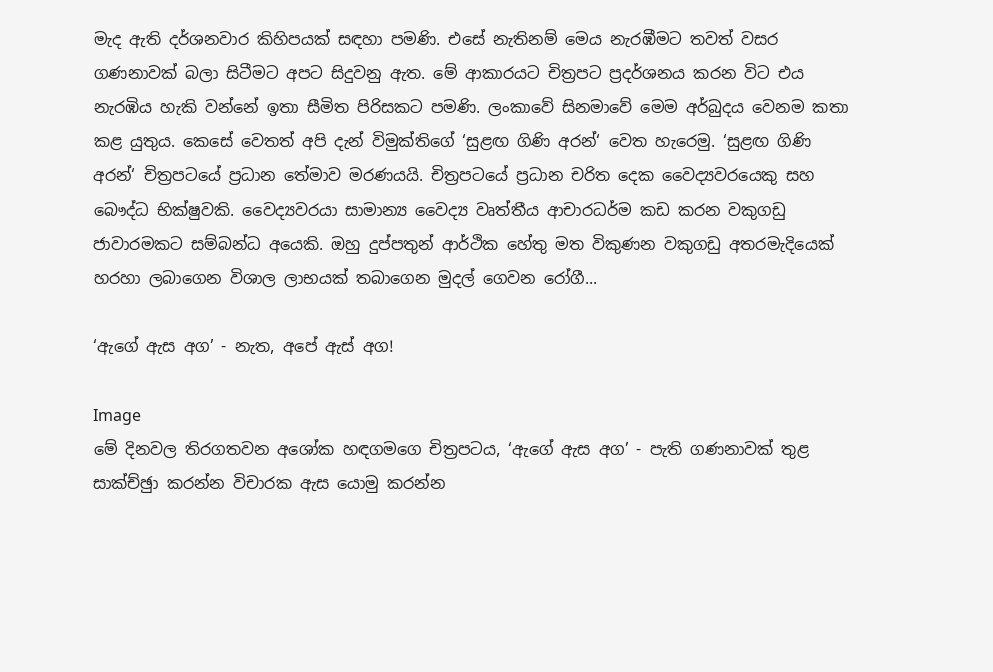මැද ඇති දර්ශනවාර කිහිපයක් සඳහා පමණි. එසේ නැතිනම් මෙය නැරඹීමට තවත් වසර ගණනාවක් බලා සිටීමට අපට සිදුවනු ඇත. මේ ආකාරයට චිත්‍රපට ප්‍රදර්ශනය කරන විට එය නැරඹිය හැකි වන්නේ ඉතා සීමිත පිරිසකට පමණි. ලංකාවේ සිනමාවේ මෙම අර්බුදය වෙනම කතා කළ යුතුය. කෙසේ වෙතත් අපි දැන් විමුක්තිගේ ‘සුළඟ ගිණි අරන්‘ වෙත හැරෙමු. ‘සුළඟ ගිණි අරන්‘ චිත්‍රපටයේ ප්‍රධාන තේමාව මරණයයි. චිත්‍රපටයේ ප්‍රධාන චරිත දෙක වෛද්‍යවරයෙකු සහ බෞද්ධ භික්ෂුවකි. වෛද්‍යවරයා සාමාන්‍ය වෛද්‍ය වෘත්තීය ආචාරධර්ම කඩ කරන වකුගඩු ජාවාරමකට සම්බන්ධ අයෙකි. ඔහු දුප්පතුන් ආර්ථික හේතු මත විකුණන වකුගඩු අතරමැදියෙක් හරහා ලබාගෙන විශාල ලාභයක් තබාගෙන මුදල් ගෙවන රෝගී...

‘ඇගේ ඇස අග’ - නැත, අපේ ඇස් අග!

Image
මේ දිනවල තිරගතවන අශෝක හඳගමගෙ චිත්‍රපටය, ‘ඇගේ ඇස අග’ - පැති ගණනාවක් තුළ සාක්ච්ඡුා කරන්න විචාරක ඇස යොමු කරන්න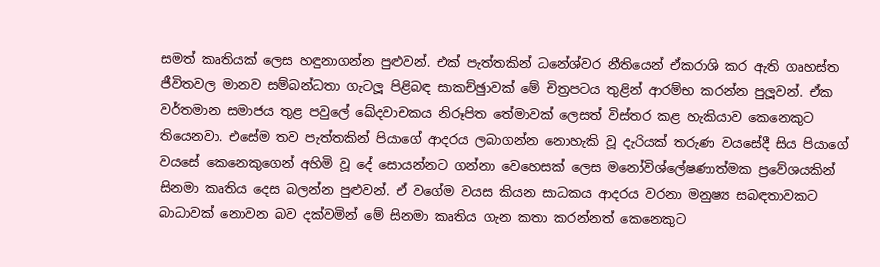සමත් කෘතියක් ලෙස හඳුනාගන්න පුළුවන්. එක් පැත්තකින් ධනේශ්වර නීතියෙන් ඒකරාශි කර ඇති ගෘහස්ත ජීවිතවල මානව සම්බන්ධතා ගැටලූ පිළිබඳ සාකච්ඡුාවක් මේ චිත්‍රපටය තුළින් ආරම්භ කරන්න පුලූවන්. ඒක වර්තමාන සමාජය තුළ පවුලේ ඛේදවාචකය නිරූපිත තේමාවක් ලෙසත් විස්තර කළ හැකියාව කෙනෙකුට තියෙනවා. එසේම තව පැත්තකින් පියාගේ ආදරය ලබාගන්න නොහැකි වූ දැරියක් තරුණ වයසේදී සිය පියාගේ වයසේ කෙනෙකුගෙන් අහිමි වූ දේ සොයන්නට ගන්නා වෙහෙසක් ලෙස මනෝවිශ්ලේෂණාත්මක ප්‍රවේශයකින් සිනමා කෘතිය දෙස බලන්න පුළුවන්. ඒ වගේම වයස කියන සාධකය ආදරය වරනා මනුෂ්‍ය සබඳතාවකට බාධාවක් නොවන බව දක්වමින් මේ සිනමා කෘතිය ගැන කතා කරන්නත් කෙනෙකුට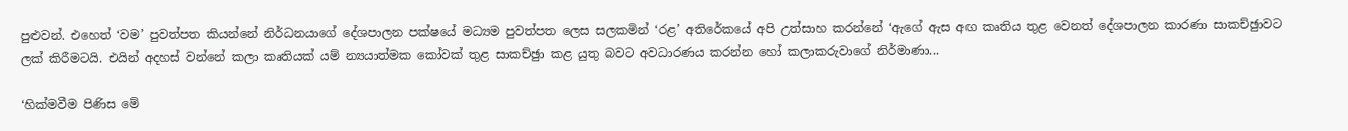පුළුවන්. එහෙත් ‘වම’ පුවත්පත කියන්නේ නිර්ධනයාගේ දේශපාලන පක්ෂයේ මධ්‍යම පුවත්පත ලෙස සලකමින් ‘රළ’ අතිරේකයේ අපි උත්සාහ කරන්නේ ‘ඇගේ ඇස අඟ කෘතිය තුළ වෙනත් දේශපාලන කාරණා සාකච්ඡුාවට ලක් කිරීමටයි. එයින් අදහස් වන්නේ කලා කෘතියක් යම් න්‍යයාත්මක කෝවක් තුළ සාකච්ඡුා කළ යුතු බවට අවධාරණය කරන්න හෝ කලාකරුවාගේ නිර්මාණා...

‘හික්මවීම පිණිස මේ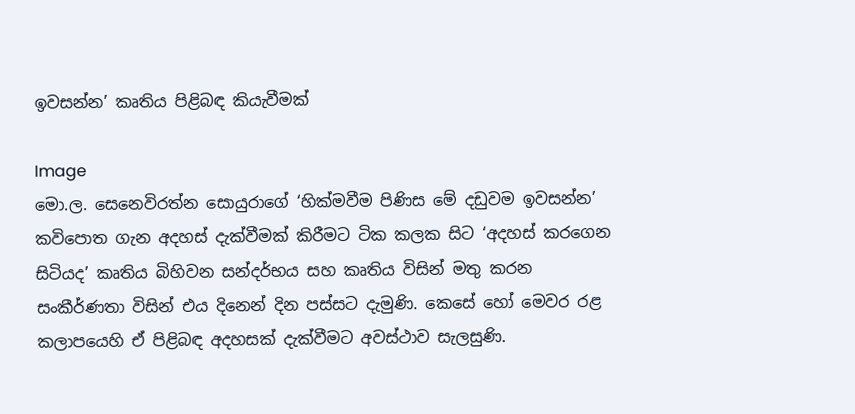ඉවසන්න’ කෘතිය පිළිබඳ කියැවීමක්

Image
මො.ල. සෙනෙවිරත්න සොයුරාගේ ‘හික්මවීම පිණිස මේ දඩුවම ඉවසන්න’ කවිපොත ගැන අදහස් දැක්වීමක් කිරීමට ටික කලක සිට ‘අදහස් කරගෙන සිටියද’ කෘතිය බිහිවන සන්දර්භය සහ කෘතිය විසින් මතු කරන සංකීර්ණතා විසින් එය දිනෙන් දින පස්සට දැමුණි. කෙසේ හෝ මෙවර රළ කලාපයෙහි ඒ පිළිබඳ අදහසක් දැක්වීමට අවස්ථාව සැලසුණි.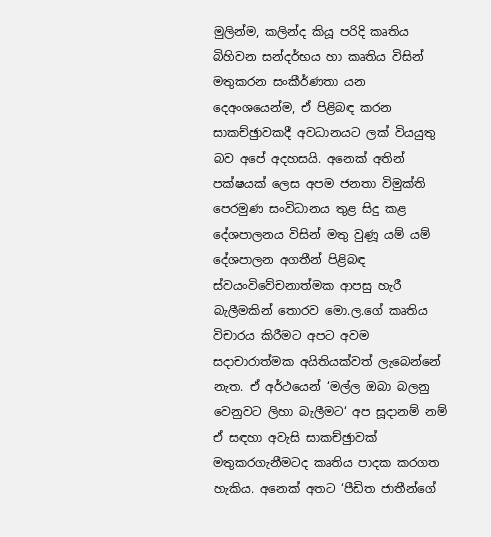මුලින්ම, කලින්ද කියූ පරිදි කෘතිය බිහිවන සන්දර්භය හා කෘතිය විසින් මතුකරන සංකීර්ණතා යන දෙඅංශයෙන්ම, ඒ පිළිබඳ කරන සාකච්ඡුාවකදී අවධානයට ලක් වියයුතු බව අපේ අදහසයි. අනෙක් අතින් පක්ෂයක් ලෙස අපම ජනතා විමුක්ති පෙරමුණ සංවිධානය තුළ සිදු කළ දේශපාලනය විසින් මතු වුණූ යම් යම් දේශපාලන අගතීන් පිළිබඳ ස්වයංවිවේචනාත්මක ආපසු හැරී බැලීමකින් තොරව මො.ල.ගේ කෘතිය විචාරය කිරීමට අපට අවම සදාචාරාත්මක අයිතියක්වත් ලැබෙන්නේ නැත. ඒ අර්ථයෙන් ‘මල්ල ඔබා බලනු වෙනුවට ලිහා බැලීමට‘ අප සූදානම් නම් ඒ සඳහා අවැසි සාකච්ඡුාවක් මතුකරගැනීමටද කෘතිය පාදක කරගත හැකිය. අනෙක් අතට ‘පීඩිත ජාතීන්ගේ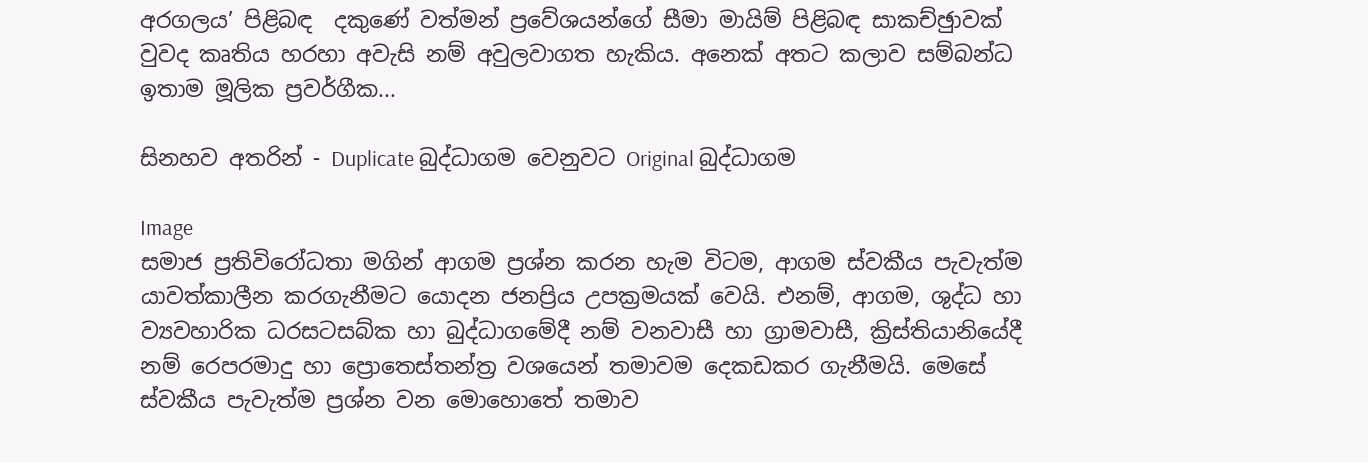අරගලය’ පිළිබඳ  දකුණේ වත්මන් ප්‍රවේශයන්ගේ සීමා මායිම් පිළිබඳ සාකච්ඡුාවක් වුවද කෘතිය හරහා අවැසි නම් අවුලවාගත හැකිය. අනෙක් අතට කලාව සම්බන්ධ ඉතාම මූලික ප්‍රවර්ගීක...

සිනහව අතරින් - Duplicate බුද්ධාගම වෙනුවට Original බුද්ධාගම

Image
සමාජ ප්‍රතිවිරෝධතා මගින් ආගම ප්‍රශ්න කරන හැම විටම, ආගම ස්වකීය පැවැත්ම යාවත්කාලීන කරගැනීමට යොදන ජනප්‍රිය උපක්‍රමයක් වෙයි. එනම්, ආගම, ශුද්ධ හා ව්‍යවහාරික ධරසටසබ්ක හා බුද්ධාගමේදී නම් වනවාසී හා ග්‍රාමවාසී, ක්‍රිස්තියානියේදී නම් රෙපරමාදු හා ප්‍රොතෙස්තන්ත්‍ර වශයෙන් තමාවම දෙකඩකර ගැනීමයි. මෙසේ ස්වකීය පැවැත්ම ප්‍රශ්න වන මොහොතේ තමාව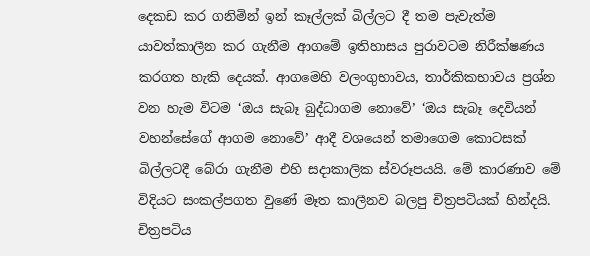දෙකඩ කර ගනිමින් ඉන් කෑල්ලක් බිල්ලට දී තම පැවැත්ම යාවත්කාලීන කර ගැනීම ආගමේ ඉතිහාසය පුරාවටම නිරීක්ෂණය කරගත හැකි දෙයක්. ආගමෙහි වලංගුභාවය, තාර්කිකභාවය ප්‍රශ්න වන හැම විටම ‘ඔය සැබෑ බුද්ධාගම නොවේ’ ‘ඔය සැබෑ දෙවියන් වහන්සේගේ ආගම නොවේ’ ආදී වශයෙන් තමාගෙම කොටසක් බිල්ලටදී බේරා ගැනීම එහි සදාකාලික ස්වරූපයයි. මේ කාරණාව මේ විදියට සංකල්පගත වුණේ මෑත කාලීනව බලපු චිත්‍රපටියක් හින්දයි. චිත්‍රපටිය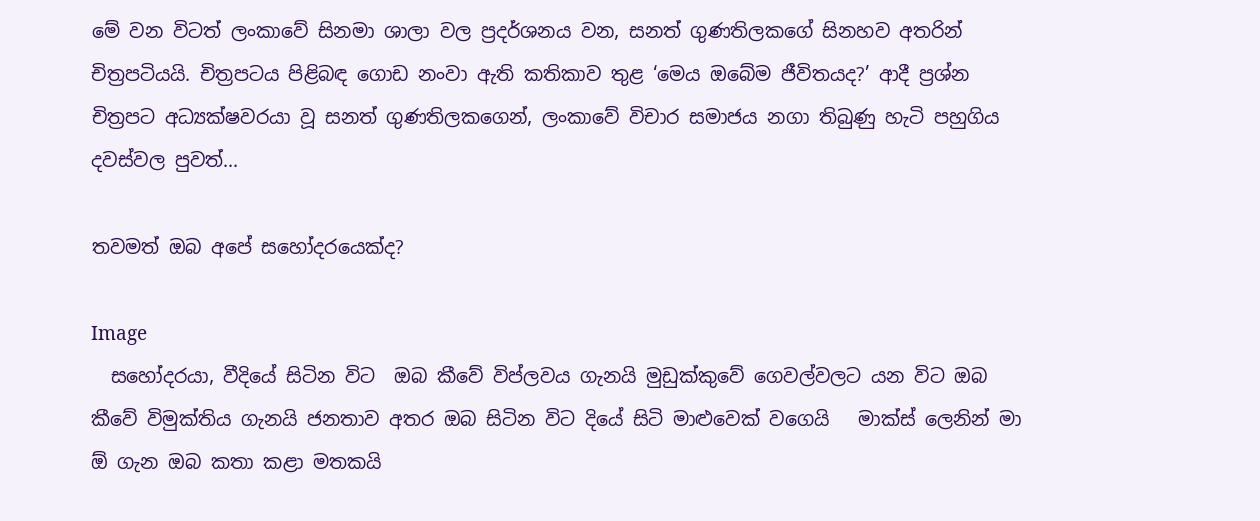මේ වන විටත් ලංකාවේ සිනමා ශාලා වල ප්‍රදර්ශනය වන, සනත් ගුණතිලකගේ සිනහව අතරින් චිත්‍රපටියයි. චිත්‍රපටය පිළිබඳ ගොඩ නංවා ඇති කතිකාව තුළ ‘මෙය ඔබේම ජීවිතයද?’ ආදී ප්‍රශ්න චිත්‍රපට අධ්‍යක්ෂවරයා වූ සනත් ගුණතිලකගෙන්, ලංකාවේ විචාර සමාජය නගා තිබුණු හැටි පහුගිය දවස්වල පුවත්...

තවමත් ඔබ අපේ සහෝදරයෙක්ද?

Image
  සහෝදරයා, වීදියේ සිටින විට  ඔබ කීවේ විප්ලවය ගැනයි මුඩුක්කුවේ ගෙවල්වලට යන විට ඔබ කීවේ විමුක්තිය ගැනයි ජනතාව අතර ඔබ සිටින විට දියේ සිටි මාළුවෙක් වගෙයි   මාක්ස් ලෙනින් මා ඕ ගැන ඔබ කතා කළා මතකයි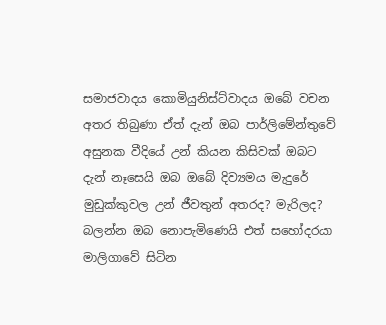සමාජවාදය කොමියුනිස්ට්වාදය ඔබේ වචන අතර තිබුණා ඒත් දැන් ඔබ පාර්ලිමේන්තුවේ අසුනක වීදියේ උන් කියන කිසිවක් ඔබට දැන් නෑසෙයි ඔබ ඔබේ දිව්‍යමය මැදුරේ මුඩුක්කුවල උන් ජීවතුන් අතරද? මැරිලද? බලන්න ඔබ නොපැමිණෙයි එත් සහෝදරයා මාලිගාවේ සිටින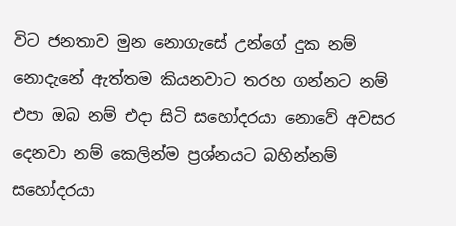විට ජනතාව මුන නොගැසේ උන්ගේ දුක නම් නොදැනේ ඇත්තම කියනවාට තරහ ගන්නට නම් එපා ඔබ නම් එදා සිටි සහෝදරයා නොවේ අවසර දෙනවා නම් කෙලින්ම ප්‍රශ්නයට බහින්නම් සහෝදරයා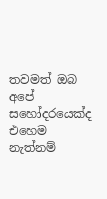තවමත් ඔබ අපේ සහෝදරයෙක්ද එහෙම නැත්නම්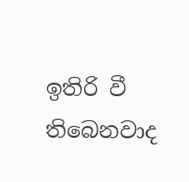ඉතිරි වී තිබෙනවාද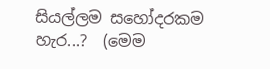සියල්ලම සහෝදරකම හැර...?  (මෙම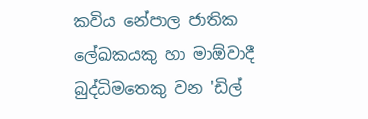කවිය නේපාල ජාතික ලේඛකයකු හා මාඕවාදී බුද්ධිමතෙකු වන 'ඩිල්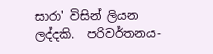සාරා' විසින් ලියන ලද්දකි.  පරිවර්තනය-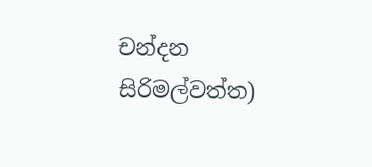චන්දන සිරිමල්වත්ත)